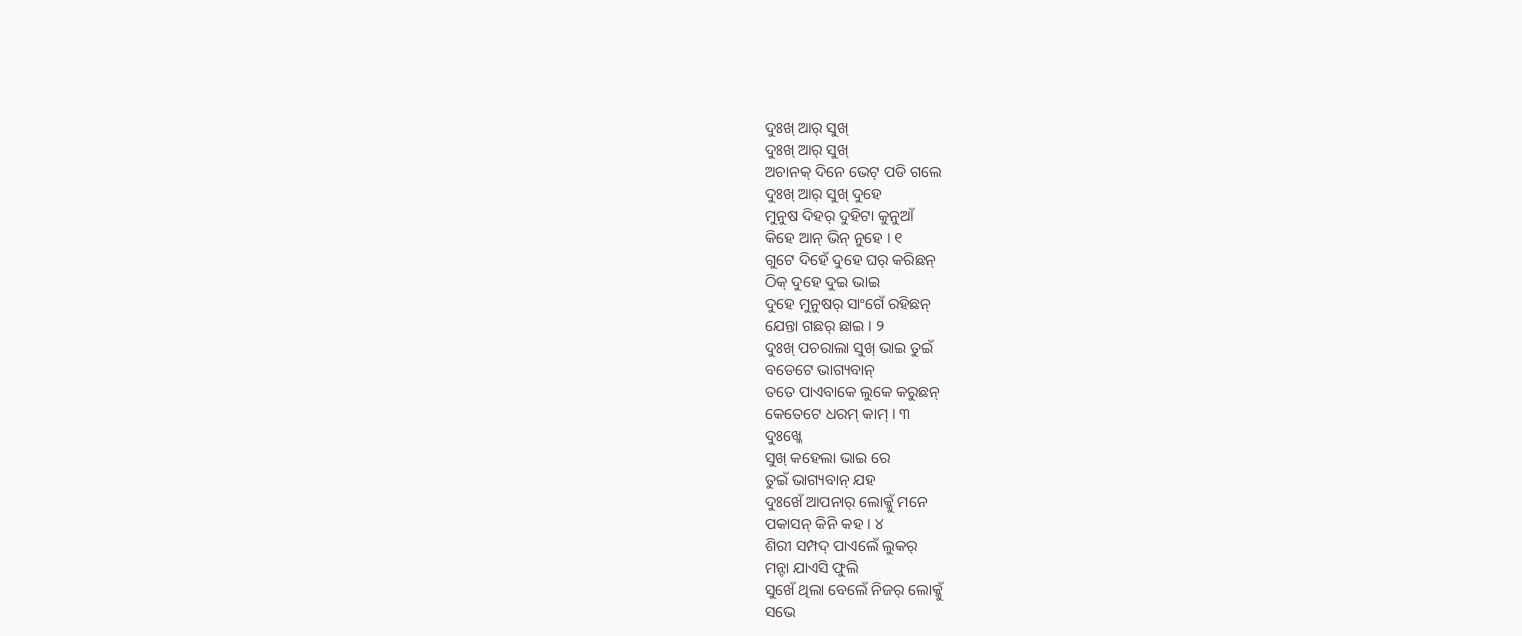ଦୁଃଖ୍ ଆର୍ ସୁଖ୍
ଦୁଃଖ୍ ଆର୍ ସୁଖ୍
ଅଚାନକ୍ ଦିନେ ଭେଟ୍ ପଡି ଗଲେ
ଦୁଃଖ୍ ଆର୍ ସୁଖ୍ ଦୁହେ
ମୁନୁଷ ଦିହର୍ ଦୁହିଟା କୁନୁଆଁ
କିହେ ଆନ୍ ଭିନ୍ ନୁହେ । ୧
ଗୁଟେ ଦିହେଁ ଦୁହେ ଘର୍ କରିଛନ୍
ଠିକ୍ ଦୁହେ ଦୁଇ ଭାଇ
ଦୁହେ ମୁନୁଷର୍ ସାଂଗେଁ ରହିଛନ୍
ଯେନ୍ତା ଗଛର୍ ଛାଇ । ୨
ଦୁଃଖ୍ ପଚରାଲା ସୁଖ୍ ଭାଇ ତୁଇଁ
ବଡେଟେ ଭାଗ୍ୟବାନ୍
ତତେ ପାଏବାକେ ଲୁକେ କରୁଛନ୍
କେତେଟେ ଧରମ୍ କାମ୍ । ୩
ଦୁଃଖ୍କେ
ସୁଖ୍ କହେଲା ଭାଇ ରେ
ତୁଇଁ ଭାଗ୍ୟବାନ୍ ଯହ
ଦୁଃଖେଁ ଆପନାର୍ ଲୋକ୍କୁଁ ମନେ
ପକାସନ୍ କିନି କହ । ୪
ଶିରୀ ସମ୍ପଦ୍ ପାଏଲେଁ ଲୁକର୍
ମନ୍ଟା ଯାଏସି ଫୁଲି
ସୁଖେଁ ଥିଲା ବେଲେଁ ନିଜର୍ ଲୋକ୍କୁଁ
ସଭେ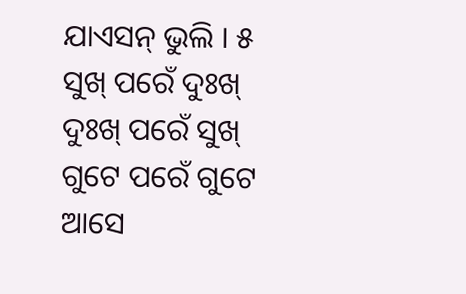ଯାଏସନ୍ ଭୁଲି । ୫
ସୁଖ୍ ପରେଁ ଦୁଃଖ୍ ଦୁଃଖ୍ ପରେଁ ସୁଖ୍
ଗୁଟେ ପରେଁ ଗୁଟେ ଆସେ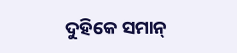ଦୁହିକେ ସମାନ୍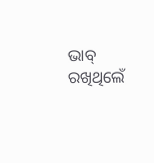ଭାବ୍ ରଖିଥିଲେଁ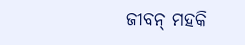ଜୀବନ୍ ମହକି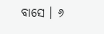ବାସେ । ୬